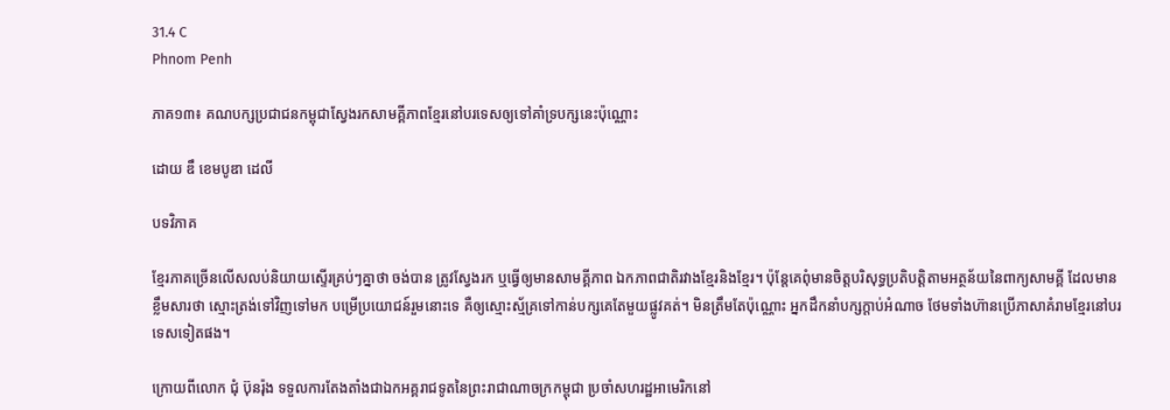31.4 C
Phnom Penh

ភាគ១៣៖ គណបក្សប្រជាជនកម្ពុជាស្វែងរកសាមគ្គីភាពខ្មែរនៅបរទេសឲ្យទៅគាំទ្របក្សនេះប៉ុណ្ណោះ

ដោយ ឌឹ ខេមបូឌា ដេលី

បទវិភាគ

ខ្មែរភាគច្រើនលើសលប់និយាយស្ទើរគ្រប់ៗគ្នាថា ចង់បាន ត្រូវស្វែងរក ឬធ្វើឲ្យមានសាមគ្គីភាព ឯកភាពជាតិរវាងខ្មែរនិងខ្មែរ។ ប៉ុន្តែគេពុំមានចិត្តបរិសុទ្ធប្រតិបត្តិតាមអត្ថន័យនៃពាក្យសាមគ្គី ដែលមានខ្លឹមសារថា ស្មោះត្រង់ទៅវិញទៅមក បម្រើប្រយោជន៍រួមនោះទេ គឺឲ្យស្មោះស្ម័គ្រទៅកាន់បក្សគេតែមួយផ្លូវគត់។ មិនត្រឹមតែប៉ុណ្ណោះ អ្នកដឹកនាំបក្សក្តាប់អំណាច ថែមទាំងហ៊ានប្រើភាសាគំរាមខ្មែរនៅបរទេសទៀតផង។

ក្រោយពីលោក ជុំ ប៊ុនរ៉ុង ទទួលការតែងតាំងជាឯកអគ្គរាជទូតនៃព្រះរាជាណាចក្រកម្ពុជា ប្រចាំសហរដ្ឋអាមេរិកនៅ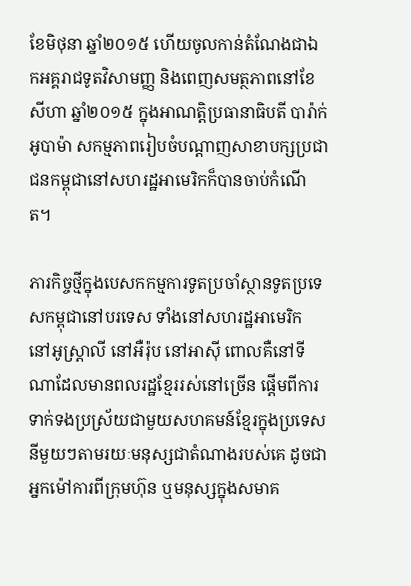ខែមិថុនា ឆ្នាំ២០១៥ ហើយចូលកាន់តំណែងជាឯកអគ្គរាជទូតវិសាមញ្ញ និងពេញសមត្ថភាពនៅខែសីហា ឆ្នាំ២០១៥ ក្នុងអាណត្តិប្រធានាធិបតី បារ៉ាក់ អូបាម៉ា សកម្មភាពរៀបចំបណ្ដាញសាខាបក្សប្រជាជនកម្ពុជានៅសហរដ្ឋអាមេរិកក៏បានចាប់កំណើត។

ភារកិច្ចថ្មីក្នុងបេសកកម្មការទូតប្រចាំស្ថានទូតប្រទេសកម្ពុជានៅបរទេស ទាំងនៅសហរដ្ឋអាមេរិក នៅអូស្ត្រាលី នៅអឺរ៉ុប នៅអាស៊ី ពោលគឺនៅទីណាដែលមានពលរដ្ឋខ្មែររស់នៅច្រើន ផ្តើមពីការទាក់ទងប្រស្រ័យជាមួយសហគមន៍ខ្មែរក្នុងប្រទេសនីមួយៗតាមរយៈមនុស្សជាតំណាងរបស់គេ ដូចជាអ្នកម៉ៅការពីក្រុមហ៊ុន ឬមនុស្សក្នុងសមាគ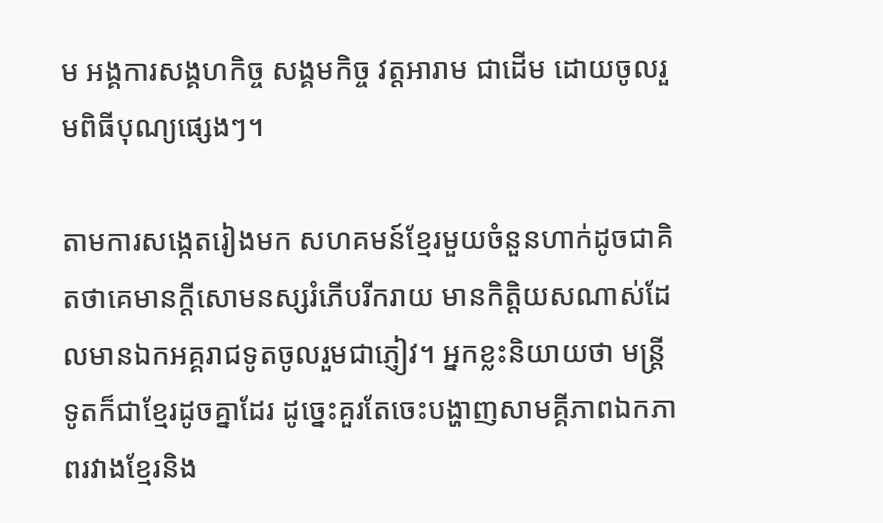ម អង្គការសង្គហកិច្ច សង្គមកិច្ច វត្តអារាម ជាដើម ដោយចូលរួមពិធីបុណ្យផ្សេងៗ។

តាមការសង្កេតរៀងមក សហគមន៍ខ្មែរមួយចំនួនហាក់ដូចជាគិតថាគេមានក្តីសោមនស្សរំភើបរីករាយ មានកិត្តិយសណាស់ដែលមានឯកអគ្គរាជទូតចូលរួមជាភ្ញៀវ។ អ្នកខ្លះនិយាយថា មន្ត្រីទូតក៏ជាខ្មែរដូចគ្នាដែរ ដូច្នេះគួរតែចេះបង្ហាញសាមគ្គីភាពឯកភាពរវាងខ្មែរនិង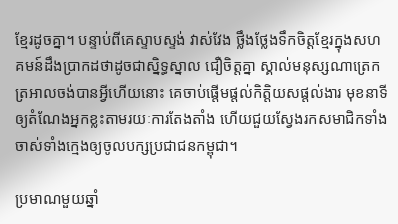ខ្មែរដូចគ្នា។ បន្ទាប់ពីគេស្ទាបស្ទង់ វាស់វែង ថ្លឹងថ្លែងទឹកចិត្តខ្មែរក្នុងសហគមន៍ដឹងប្រាកដថាដូចជាស្និទ្ធស្នាល ជឿចិត្តគ្នា ស្គាល់មនុស្សណាត្រេកត្រអាលចង់បានអ្វីហើយនោះ គេចាប់ផ្តើមផ្តល់កិត្តិយសផ្តល់ងារ មុខនាទីឲ្យតំណែងអ្នកខ្លះតាមរយៈការតែងតាំង ហើយជួយស្វែងរកសមាជិកទាំងចាស់ទាំងក្មេងឲ្យចូលបក្សប្រជាជនកម្ពុជា។

ប្រមាណមួយឆ្នាំ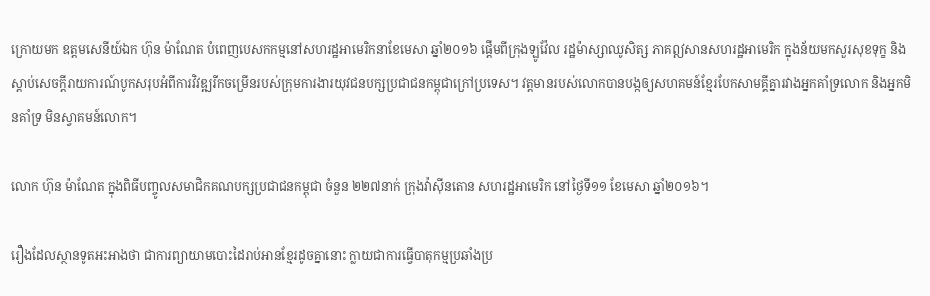ក្រោយមក ឧត្តមសេនីយ៍ឯក ហ៊ុន ម៉ាណែត បំពេញបេសកកម្មនៅសហរដ្ឋអាមេរិកនាខែមេសា ឆ្នាំ២០១៦ ផ្តើមពីក្រុងឡូវ៉ែល រដ្ឋម៉ាស្សាឈូសិត្ស ភាគឦសានសហរដ្ឋអាមេរិក ក្នុងន័យមកសួរសុខទុក្ខ និងស្តាប់សេចក្តីរាយការណ៍បូកសរុបអំពីការវិវឌ្ឍរីកចម្រើនរបស់ក្រុមការងារយុវជនបក្សប្រជាជនកម្ពុជាក្រៅប្រទេស។ វត្តមានរបស់លោកបានបង្កឲ្យសហគមន៍ខ្មែរបែកសាមគ្គីគ្នារវាងអ្នកគាំទ្រលោក និងអ្នកមិនគាំទ្រ មិនស្វាគមន៍លោក។

លោក ហ៊ុន ម៉ាណែត ក្នុងពិធីបញ្ចូលសមាជិកគណបក្សប្រជាជនកម្ពុជា ចំនួន ២២៧នាក់ ក្រុងវ៉ាស៊ីនតោន សហរដ្ឋអាមេរិក នៅថ្ងៃទី១១ ខែមេសា ឆ្នាំ២០១៦។

រឿងដែលស្ថានទូតអះអាងថា ជាការព្យាយាមបោះដៃរាប់អានខ្មែរដូចគ្នានោះ ក្លាយជាការធ្វើបាតុកម្មប្រឆាំងប្រ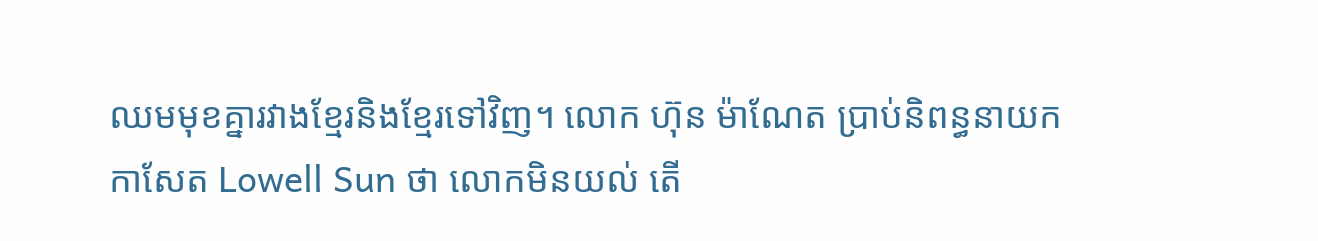ឈមមុខគ្នារវាងខ្មែរនិងខ្មែរទៅវិញ។ លោក ហ៊ុន ម៉ាណែត ប្រាប់និពន្ធនាយកកាសែត Lowell Sun ថា លោកមិនយល់ តើ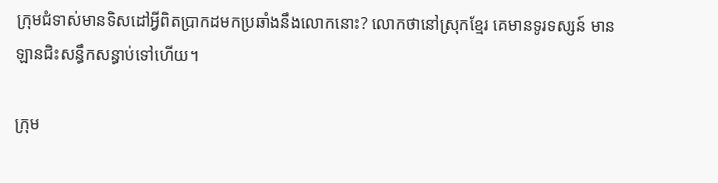ក្រុមជំទាស់មានទិសដៅអ្វីពិតប្រាកដមកប្រឆាំងនឹងលោកនោះ? លោកថានៅស្រុកខ្មែរ គេមានទូរទស្សន៍ មានឡានជិះសន្ធឹកសន្ធាប់ទៅហើយ។

ក្រុម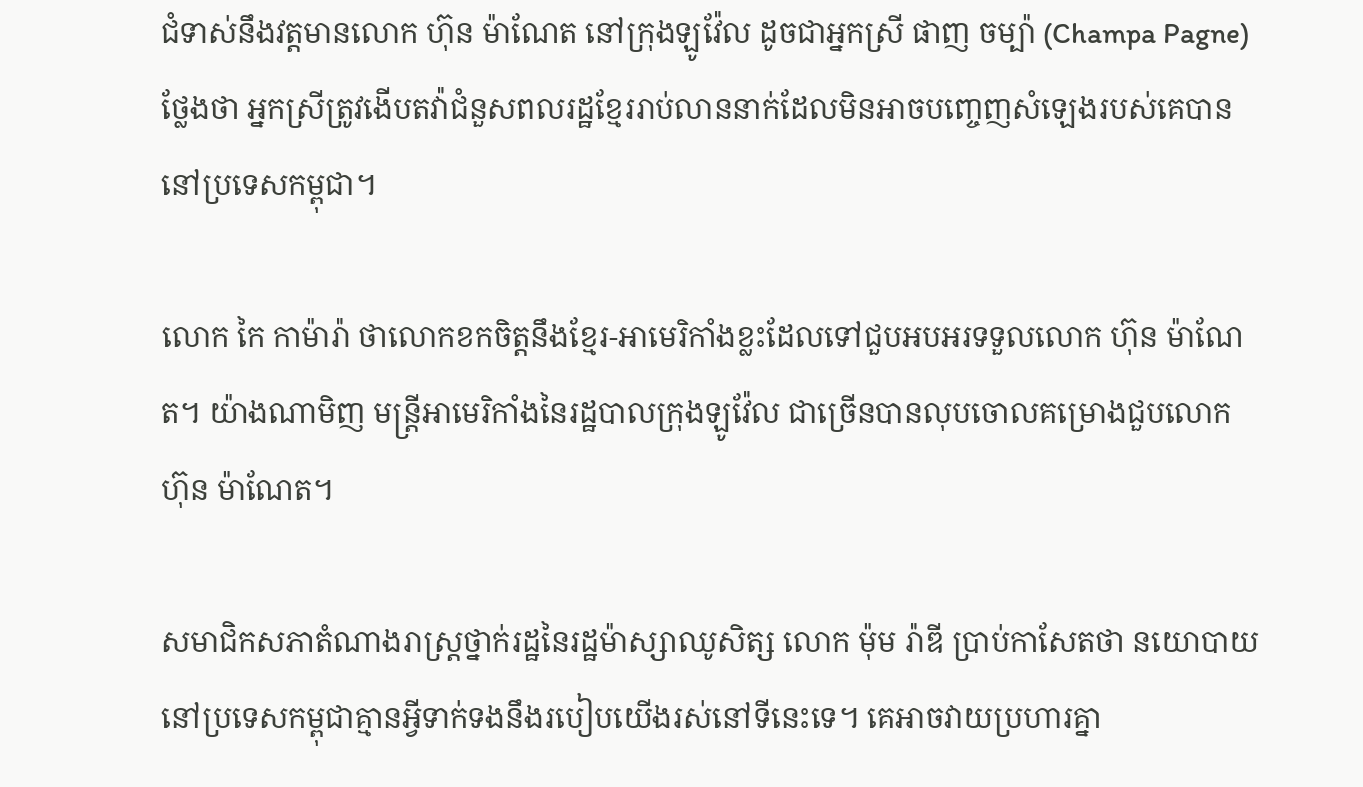ជំទាស់នឹងវត្តមានលោក ហ៊ុន ម៉ាណែត នៅក្រុងឡូវ៉ែល ដូចជាអ្នកស្រី ផាញ ចម្ប៉ា (Champa Pagne) ថ្លែងថា អ្នកស្រីត្រូវងើបតវ៉ាជំនួសពលរដ្ឋខ្មែររាប់លាននាក់ដែលមិនអាចបញ្ចេញសំឡេងរបស់គេបាននៅប្រទេសកម្ពុជា។

លោក កៃ កាម៉ារ៉ា ថាលោកខកចិត្តនឹងខ្មែរ-អាមេរិកាំងខ្លះដែលទៅជួបអបអរទទួលលោក ហ៊ុន ម៉ាណែត។ យ៉ាងណាមិញ មន្ត្រីអាមេរិកាំងនៃរដ្ឋបាលក្រុងឡូវ៉ែល ជាច្រើនបានលុបចោលគម្រោងជួបលោក ហ៊ុន ម៉ាណែត។

សមាជិកសភាតំណាងរាស្ត្រថ្នាក់រដ្ឋនៃរដ្ឋម៉ាស្សាឈូសិត្ស លោក ម៉ុម រ៉ាឌី ប្រាប់កាសែតថា នយោបាយនៅប្រទេសកម្ពុជាគ្មានអ្វីទាក់ទងនឹងរបៀបយើងរស់នៅទីនេះទេ។ គេអាចវាយប្រហារគ្នា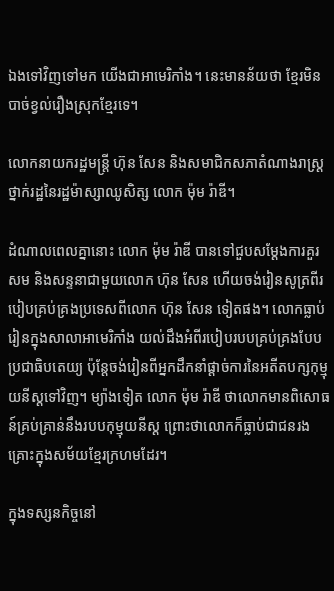ឯងទៅវិញទៅមក យើងជាអាមេរិកាំង។ នេះមានន័យថា ខ្មែរមិនបាច់ខ្វល់រឿងស្រុកខ្មែរទេ។

លោកនាយករដ្ឋមន្ត្រី ហ៊ុន សែន និងសមាជិកសភាតំណាងរាស្ត្រថ្នាក់រដ្ឋនៃរដ្ឋម៉ាស្សាឈូសិត្ស លោក ម៉ុម រ៉ាឌី។

ដំណាលពេលគ្នានោះ លោក ម៉ុម រ៉ាឌី បានទៅជួបសម្ដែងការគួរសម និងសន្ទនាជាមួយលោក ហ៊ុន សែន ហើយចង់រៀនសូត្រពីរបៀបគ្រប់គ្រងប្រទេសពីលោក ហ៊ុន សែន ទៀតផង។ លោកធ្លាប់រៀនក្នុងសាលាអាមេរិកាំង យល់ដឹងអំពីរបៀបរបបគ្រប់គ្រងបែបប្រជាធិបតេយ្យ ប៉ុន្តែចង់រៀនពីអ្នកដឹកនាំផ្ដាច់ការនៃអតីតបក្សកុម្មុយនីស្តទៅវិញ។ ម្យ៉ាងទៀត លោក ម៉ុម រ៉ាឌី ថាលោកមានពិសោធន៍គ្រប់គ្រាន់នឹងរបបកុម្មុយនីស្ត ព្រោះថាលោកក៏ធ្លាប់ជាជនរងគ្រោះក្នុងសម័យខ្មែរក្រហមដែរ។

ក្នុងទស្សនកិច្ចនៅ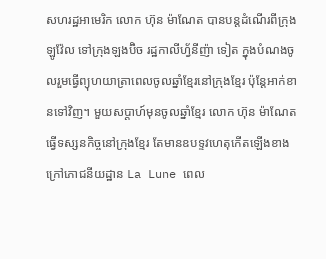សហរដ្ឋអាមេរិក លោក ហ៊ុន ម៉ាណែត បានបន្តដំណើរពីក្រុងឡូវ៉ែល ទៅក្រុងឡងប៊ិច រដ្ឋកាលីហ្វ័នីញ៉ា ទៀត ក្នុងបំណងចូលរួមធ្វើព្យុហយាត្រាពេលចូលឆ្នាំខ្មែរនៅក្រុងខ្មែរ ប៉ុន្តែអាក់ខានទៅវិញ។ មួយសប្តាហ៍មុនចូលឆ្នាំខ្មែរ លោក ហ៊ុន ម៉ាណែត ធ្វើទស្សនកិច្ចនៅក្រុងខ្មែរ តែមានឧបទ្ទវហេតុកើតឡើងខាងក្រៅភោជនីយដ្ឋាន La Lune ពេល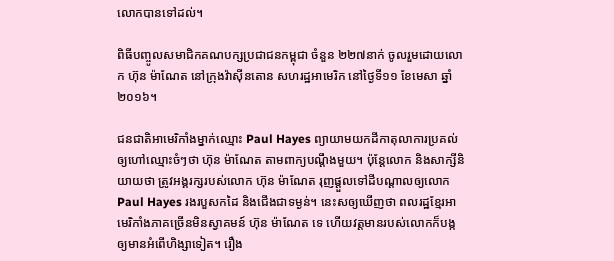លោកបានទៅដល់។

ពិធីបញ្ចូលសមាជិកគណបក្សប្រជាជនកម្ពុជា ចំនួន ២២៧នាក់ ចូលរួមដោយលោក ហ៊ុន ម៉ាណែត នៅក្រុងវ៉ាស៊ីនតោន សហរដ្ឋអាមេរិក នៅថ្ងៃទី១១ ខែមេសា ឆ្នាំ២០១៦។

ជនជាតិអាមេរិកាំងម្នាក់ឈ្មោះ Paul Hayes ព្យាយាមយកដីកាតុលាការប្រគល់ឲ្យហៅឈ្មោះចំៗថា ហ៊ុន ម៉ាណែត តាមពាក្យបណ្តឹងមួយ។ ប៉ុន្តែលោក និងសាក្សីនិយាយថា ត្រូវអង្គរក្សរបស់លោក ហ៊ុន ម៉ាណែត រុញផ្តួលទៅដីបណ្តាលឲ្យលោក Paul Hayes រងរបួសកដៃ និងជើងជាទម្ងន់។ នេះសឲ្យឃើញថា ពលរដ្ឋខ្មែរអាមេរិកាំងភាគច្រើនមិនស្វាគមន៍ ហ៊ុន ម៉ាណែត ទេ ហើយវត្តមានរបស់លោកក៏បង្កឲ្យមានអំពើហិង្សាទៀត។ រឿង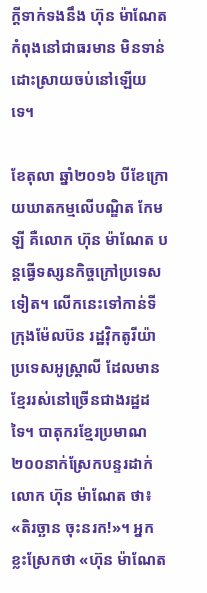ក្តីទាក់ទងនឹង ហ៊ុន ម៉ាណែត កំពុងនៅជាធរមាន មិនទាន់ដោះស្រាយចប់នៅឡើយទេ។

ខែតុលា ឆ្នាំ២០១៦ បីខែក្រោយឃាតកម្មលើបណ្ឌិត កែម ឡី គឺលោក ហ៊ុន ម៉ាណែត បន្តធ្វើទស្សនកិច្ចក្រៅប្រទេសទៀត។ លើកនេះទៅកាន់ទីក្រុងម៉ែលប៊ន រដ្ឋវ៉ិកតូរីយ៉ា ប្រទេសអូស្ត្រាលី ដែលមានខ្មែររស់នៅច្រើនជាងរដ្ឋដទៃ។ បាតុករខ្មែរប្រមាណ ២០០នាក់ស្រែកបន្ទរដាក់លោក ហ៊ុន ម៉ាណែត ថា៖ «តិរច្ឆាន ចុះនរក!»។ អ្នកខ្លះស្រែកថា «ហ៊ុន ម៉ាណែត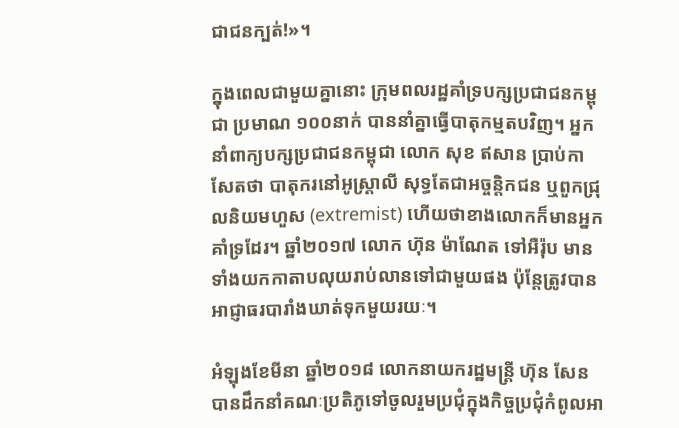ជាជនក្បត់!»។

ក្នុងពេលជាមួយគ្នានោះ ក្រុមពលរដ្ឋគាំទ្របក្សប្រជាជនកម្ពុជា ប្រមាណ ១០០នាក់ បាននាំគ្នាធ្វើបាតុកម្មតបវិញ។ អ្នកនាំពាក្យបក្សប្រជាជនកម្ពុជា លោក សុខ ឥសាន ប្រាប់កាសែតថា បាតុករនៅអូស្ត្រាលី សុទ្ធតែជាអច្ចន្តិកជន ឬពួកជ្រុលនិយមហួស (extremist) ហើយថាខាងលោកក៏មានអ្នកគាំទ្រដែរ។ ឆ្នាំ២០១៧ លោក ហ៊ុន ម៉ាណែត ទៅអឺរ៉ុប មានទាំងយកកាតាបលុយរាប់លានទៅជាមួយផង ប៉ុន្តែត្រូវបានអាជ្ញាធរបារាំងឃាត់ទុកមួយរយៈ។

អំឡុងខែមីនា ឆ្នាំ២០១៨ លោកនាយករដ្ឋមន្ត្រី ហ៊ុន សែន បានដឹកនាំគណៈប្រតិភូទៅចូលរួមប្រជុំក្នុងកិច្ចប្រជុំកំពូលអា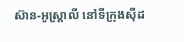ស៊ាន-អូស្ត្រាលី នៅទីក្រុងស៊ីដ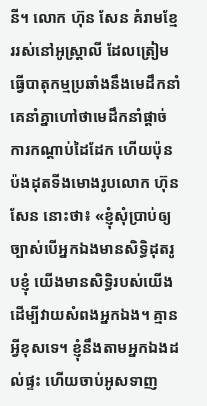នី។ លោក ហ៊ុន សែន គំរាមខ្មែររស់នៅអូស្ត្រាលី ដែលត្រៀមធ្វើបាតុកម្មប្រឆាំងនឹងមេដឹកនាំ គេនាំគ្នាហៅថាមេដឹកនាំផ្ដាច់ការកណ្ដាប់ដៃដែក ហើយប៉ុនប៉ងដុតទីងមោងរូបលោក ហ៊ុន សែន នោះថា៖ «ខ្ញុំសុំប្រាប់ឲ្យច្បាស់បើអ្នកឯងមានសិទ្ធិដុតរូបខ្ញុំ យើងមានសិទ្ធិរបស់យើងដើម្បីវាយសំពងអ្នកឯង។ គ្មានអ្វីខុសទេ។ ខ្ញុំនឹងតាមអ្នកឯងដល់ផ្ទះ ហើយចាប់អូសទាញ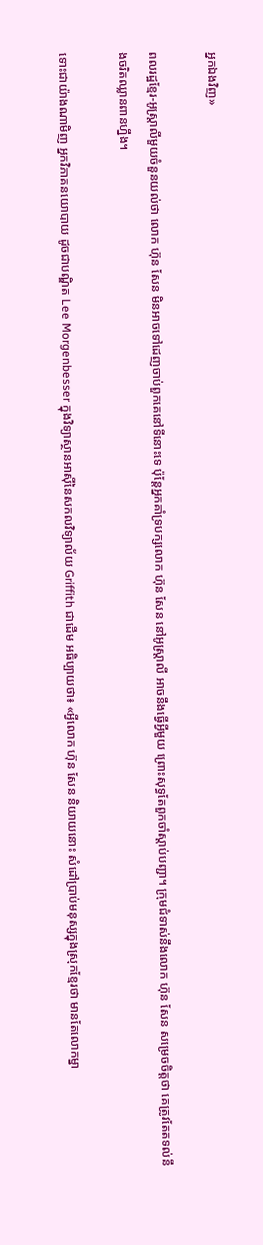អ្នកឯងវិញ»

ពលរដ្ឋខ្មែរ-អូស្ត្រាលីមួយចំនួនយល់ថា លោក ហ៊ុន សែន មិនអាចទៅដេញចាប់ពួកគេនៅទីនោះទេ ប៉ុន្តែអ្នកគាំទ្របក្សលោក ហ៊ុន សែន នៅអូស្ត្រាលី អាចនឹងធ្វើអ្វីមួយ ព្រោះសុទ្ធតែពួកចាំស្តាប់បញ្ជា។ ក្រុមជំទាស់នឹងលោក ហ៊ុន សែន សម្រេចចិត្តថា គេត្រូវតែតទល់នឹងចរិតឈ្លានពានហ្នឹង។

ទោះជាយ៉ាងណាមិញ អ្នកវិភាគនយោបាយ ដូចជាបណ្ឌិត Lee Morgenbesser ក្នុងវិទ្យាស្ថានអាស៊ីនៃសកលវិទ្យាល័យ Griffith ជាដើម អធិប្បាយថា៖ «អ្វីលោក ហ៊ុន សែន និយាយនោះ សំដៅប្រាប់មនុស្សក្នុងស្រុកខ្មែរថា មានតែលោកម្នា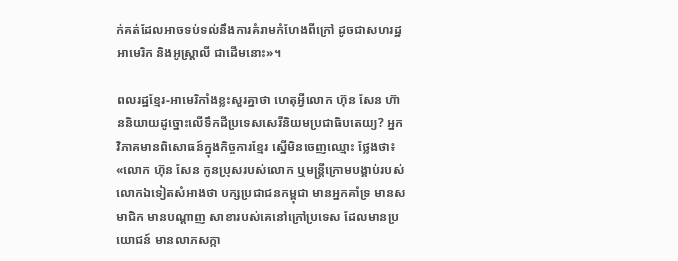ក់គត់ដែលអាចទប់ទល់នឹងការគំរាមកំហែងពីក្រៅ ដូចជាសហរដ្ឋអាមេរិក និងអូស្ត្រាលី ជាដើមនោះ»។

ពលរដ្ឋខ្មែរ-អាមេរិកាំងខ្លះសួរគ្នាថា ហេតុអ្វីលោក ហ៊ុន សែន ហ៊ាននិយាយដូច្នោះលើទឹកដីប្រទេសសេរីនិយមប្រជាធិបតេយ្យ? អ្នកវិភាគមានពិសោធន៍ក្នុងកិច្ចការខ្មែរ ស្នើមិនចេញឈ្មោះ ថ្លែងថា៖ «លោក ហ៊ុន សែន កូនប្រុសរបស់លោក ឬមន្ត្រីក្រោមបង្គាប់របស់លោកឯទៀតសំអាងថា បក្សប្រជាជនកម្ពុជា មានអ្នកគាំទ្រ មានសមាជិក មានបណ្ដាញ សាខារបស់គេនៅក្រៅប្រទេស ដែលមានប្រយោជន៍ មានលាភសក្កា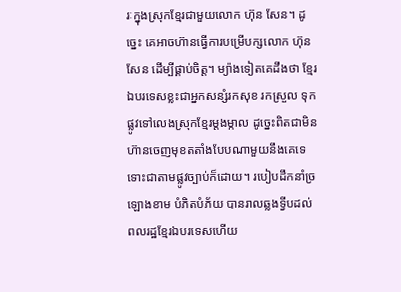រៈក្នុងស្រុកខ្មែរជាមួយលោក ហ៊ុន សែន។ ដូច្នេះ គេអាចហ៊ានធ្វើការបម្រើបក្សលោក ហ៊ុន សែន ដើម្បីផ្គាប់ចិត្ត។ ម្យ៉ាងទៀតគេដឹងថា ខ្មែរឯបរទេសខ្លះជាអ្នកសន្សំរកសុខ រកស្រួល ទុកផ្លូវទៅលេងស្រុកខ្មែរម្តងម្កាល ដូច្នេះពិតជាមិនហ៊ានចេញមុខតតាំងបែបណាមួយនឹងគេទេ ទោះជាតាមផ្លូវច្បាប់ក៏ដោយ។ របៀបដឹកនាំច្រឡោងខាម បំភិតបំភ័យ បានរាលឆ្លងទ្វីបដល់ពលរដ្ឋខ្មែរឯបរទេសហើយ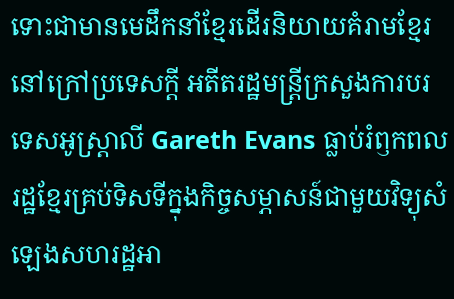ទោះជាមានមេដឹកនាំខ្មែរដើរនិយាយគំរាមខ្មែរនៅក្រៅប្រទេសក្តី អតីតរដ្ឋមន្ត្រីក្រសួងការបរទេសអូស្ត្រាលី Gareth Evans ធ្លាប់រំឭកពលរដ្ឋខ្មែរគ្រប់ទិសទីក្នុងកិច្ចសម្ភាសន៍ជាមួយវិទ្យុសំឡេងសហរដ្ឋអា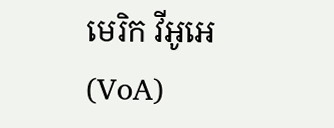មេរិក វីអូអេ (VoA)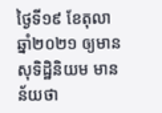ថ្ងៃទី១៩ ខែតុលា ឆ្នាំ២០២១ ឲ្យមានសុទិដ្ឋិនិយម មានន័យថា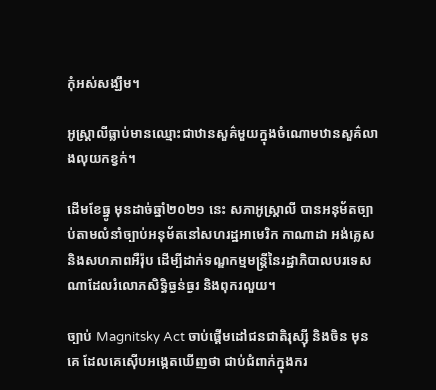កុំអស់សង្ឃឹម។

អូស្ត្រាលីធ្លាប់មានឈ្មោះជាឋានសួគ៌មួយក្នុងចំណោមឋានសួគ៌លាងលុយកខ្វក់។

ដើមខែធ្នូ មុនដាច់ឆ្នាំ២០២១ នេះ សភាអូស្ត្រាលី បានអនុម័តច្បាប់តាមលំនាំច្បាប់អនុម័តនៅសហរដ្ឋអាមេរិក កាណាដា អង់គ្លេស និងសហភាពអឺរ៉ុប ដើម្បីដាក់ទណ្ឌកម្មមន្ត្រីនៃរដ្ឋាភិបាលបរទេសណាដែលរំលោភសិទ្ធិធ្ងន់ធ្ងរ និងពុករលួយ។

ច្បាប់ Magnitsky Act ចាប់ផ្តើមដៅជនជាតិរុស្ស៊ី និងចិន មុនគេ ដែលគេស៊ើបអង្កេតឃើញថា ជាប់ជំពាក់ក្នុងករ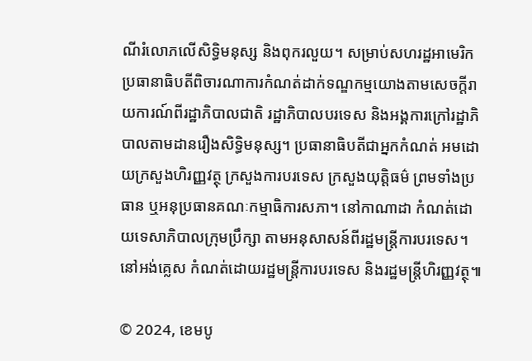ណីរំលោភលើសិទ្ធិមនុស្ស និងពុករលួយ។ សម្រាប់សហរដ្ឋអាមេរិក ប្រធានាធិបតីពិចារណាការកំណត់ដាក់ទណ្ឌកម្មយោងតាមសេចក្តីរាយការណ៍ពីរដ្ឋាភិបាលជាតិ រដ្ឋាភិបាលបរទេស និងអង្គការក្រៅរដ្ឋាភិបាលតាមដានរឿងសិទ្ធិមនុស្ស។ ប្រធានាធិបតីជាអ្នកកំណត់ អមដោយក្រសួងហិរញ្ញវត្ថុ ក្រសួងការបរទេស ក្រសួងយុត្តិធម៌ ព្រមទាំងប្រធាន ឬអនុប្រធានគណៈកម្មាធិការសភា។ នៅកាណាដា កំណត់ដោយទេសាភិបាលក្រុមប្រឹក្សា តាមអនុសាសន៍ពីរដ្ឋមន្ត្រីការបរទេស។ នៅអង់គ្លេស កំណត់ដោយរដ្ឋមន្ត្រីការបរទេស និងរដ្ឋមន្ត្រីហិរញ្ញវត្ថុ៕

© 2024, ខេមបូ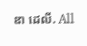ឌា ដេលី. All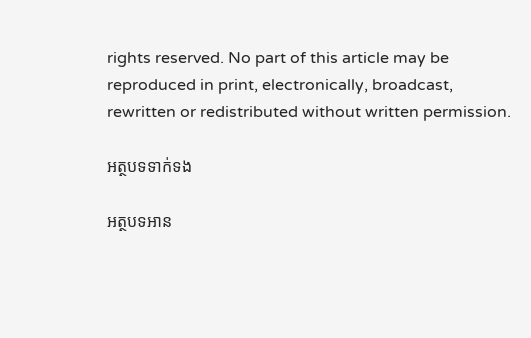rights reserved. No part of this article may be reproduced in print, electronically, broadcast, rewritten or redistributed without written permission.

អត្ថបទទាក់ទង

អត្ថបទអាន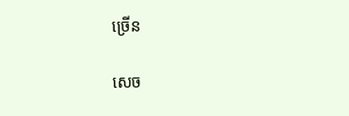ច្រើន

សេច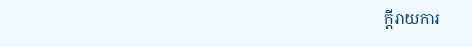ក្ដីរាយការ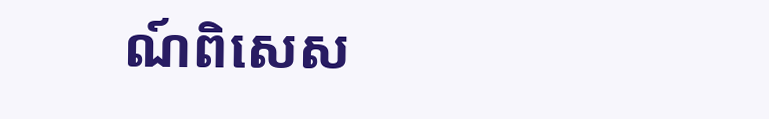ណ៍ពិសេស